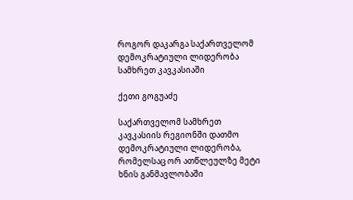როგორ დაკარგა საქართველომ დემოკრატიული ლიდერობა სამხრეთ კავკასიაში

ქეთი გოგუაძე

საქართველომ სამხრეთ კავკასიის რეგიონში დათმო დემოკრატიული ლიდერობა, რომელსაც ორ ათწლეულზე მეტი ხნის განმავლობაში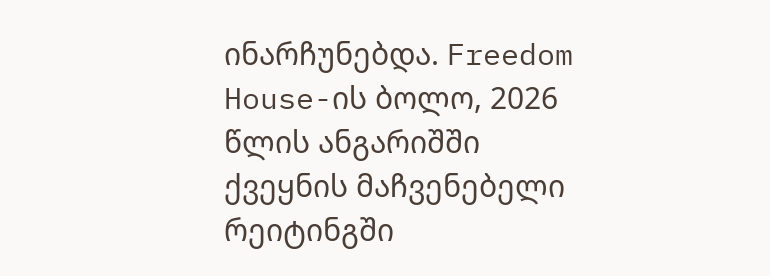ინარჩუნებდა. Freedom House-ის ბოლო, 2026 წლის ანგარიშში ქვეყნის მაჩვენებელი რეიტინგში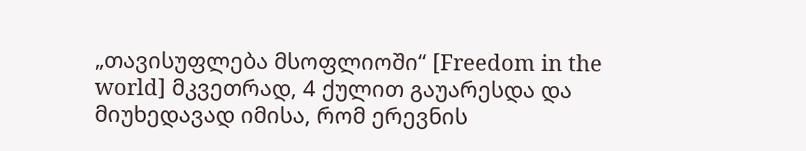„თავისუფლება მსოფლიოში“ [Freedom in the world] მკვეთრად, 4 ქულით გაუარესდა და მიუხედავად იმისა, რომ ერევნის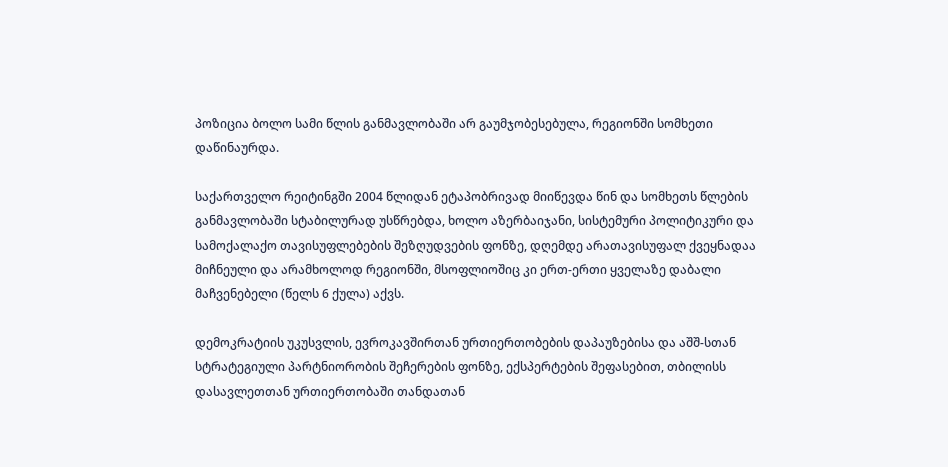პოზიცია ბოლო სამი წლის განმავლობაში არ გაუმჯობესებულა, რეგიონში სომხეთი დაწინაურდა.

საქართველო რეიტინგში 2004 წლიდან ეტაპობრივად მიიწევდა წინ და სომხეთს წლების განმავლობაში სტაბილურად უსწრებდა, ხოლო აზერბაიჯანი, სისტემური პოლიტიკური და სამოქალაქო თავისუფლებების შეზღუდვების ფონზე, დღემდე არათავისუფალ ქვეყნადაა მიჩნეული და არამხოლოდ რეგიონში, მსოფლიოშიც კი ერთ-ერთი ყველაზე დაბალი მაჩვენებელი (წელს 6 ქულა) აქვს.

დემოკრატიის უკუსვლის, ევროკავშირთან ურთიერთობების დაპაუზებისა და აშშ-სთან სტრატეგიული პარტნიორობის შეჩერების ფონზე, ექსპერტების შეფასებით, თბილისს დასავლეთთან ურთიერთობაში თანდათან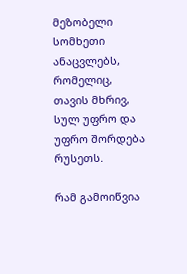მეზობელი სომხეთი ანაცვლებს, რომელიც, თავის მხრივ, სულ უფრო და უფრო შორდება რუსეთს.

რამ გამოიწვია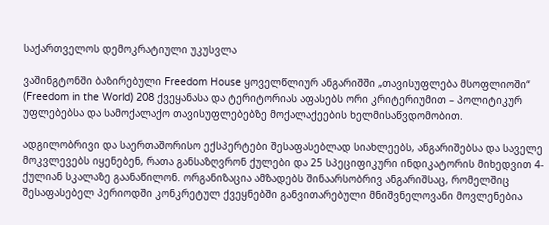საქართველოს დემოკრატიული უკუსვლა

ვაშინგტონში ბაზირებული Freedom House ყოველწლიურ ანგარიშში „თავისუფლება მსოფლიოში“ (Freedom in the World) 208 ქვეყანასა და ტერიტორიას აფასებს ორი კრიტერიუმით – პოლიტიკურ უფლებებსა და სამოქალაქო თავისუფლებებზე მოქალაქეების ხელმისაწვდომობით.

ადგილობრივი და საერთაშორისო ექსპერტები შესაფასებლად სიახლეებს, ანგარიშებსა და საველე მოკვლევებს იყენებენ, რათა განსაზღვრონ ქულები და 25 სპეციფიკური ინდიკატორის მიხედვით 4-ქულიან სკალაზე გაანაწილონ. ორგანიზაცია ამზადებს შინაარსობრივ ანგარიშსაც, რომელშიც შესაფასებელ პერიოდში კონკრეტულ ქვეყნებში განვითარებული მნიშვნელოვანი მოვლენებია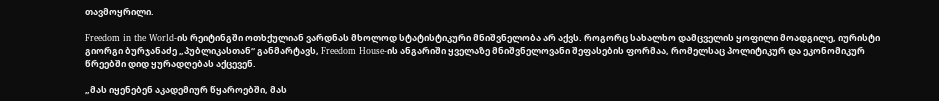თავმოყრილი.

Freedom in the World-ის რეიტინგში ოთხქულიან ვარდნას მხოლოდ სტატისტიკური მნიშვნელობა არ აქვს. როგორც სახალხო დამცველის ყოფილი მოადგილე, იურისტი გიორგი ბურჯანაძე „პუბლიკასთან“ განმარტავს, Freedom House-ის ანგარიში ყველაზე მნიშვნელოვანი შეფასების ფორმაა, რომელსაც პოლიტიკურ და ეკონომიკურ წრეებში დიდ ყურადღებას აქცევენ.

„მას იყენებენ აკადემიურ წყაროებში, მას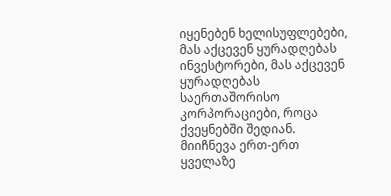იყენებენ ხელისუფლებები, მას აქცევენ ყურადღებას ინვესტორები, მას აქცევენ ყურადღებას საერთაშორისო კორპორაციები, როცა ქვეყნებში შედიან. მიიჩნევა ერთ-ერთ ყველაზე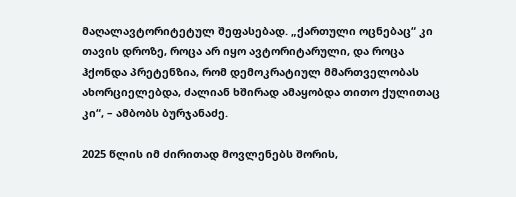მაღალავტორიტეტულ შეფასებად. „ქართული ოცნებაც“ კი თავის დროზე, როცა არ იყო ავტორიტარული, და როცა ჰქონდა პრეტენზია, რომ დემოკრატიულ მმართველობას ახორციელებდა, ძალიან ხშირად ამაყობდა თითო ქულითაც კი“, – ამბობს ბურჯანაძე.

2025 წლის იმ ძირითად მოვლენებს შორის,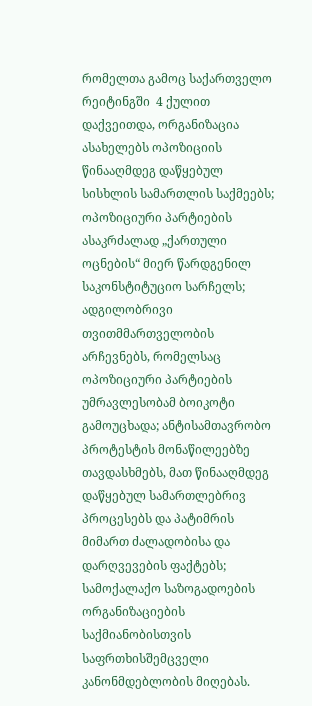რომელთა გამოც საქართველო რეიტინგში  4 ქულით დაქვეითდა, ორგანიზაცია ასახელებს ოპოზიციის წინააღმდეგ დაწყებულ სისხლის სამართლის საქმეებს; ოპოზიციური პარტიების ასაკრძალად „ქართული ოცნების“ მიერ წარდგენილ საკონსტიტუციო სარჩელს; ადგილობრივი თვითმმართველობის არჩევნებს, რომელსაც ოპოზიციური პარტიების უმრავლესობამ ბოიკოტი გამოუცხადა; ანტისამთავრობო პროტესტის მონაწილეებზე თავდასხმებს, მათ წინააღმდეგ დაწყებულ სამართლებრივ პროცესებს და პატიმრის მიმართ ძალადობისა და დარღვევების ფაქტებს; სამოქალაქო საზოგადოების ორგანიზაციების საქმიანობისთვის საფრთხისშემცველი კანონმდებლობის მიღებას.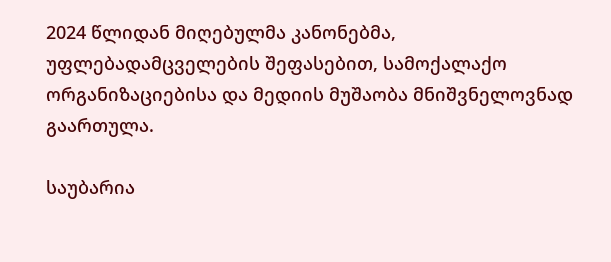2024 წლიდან მიღებულმა კანონებმა, უფლებადამცველების შეფასებით, სამოქალაქო ორგანიზაციებისა და მედიის მუშაობა მნიშვნელოვნად გაართულა.

საუბარია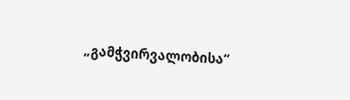„გამჭვირვალობისა“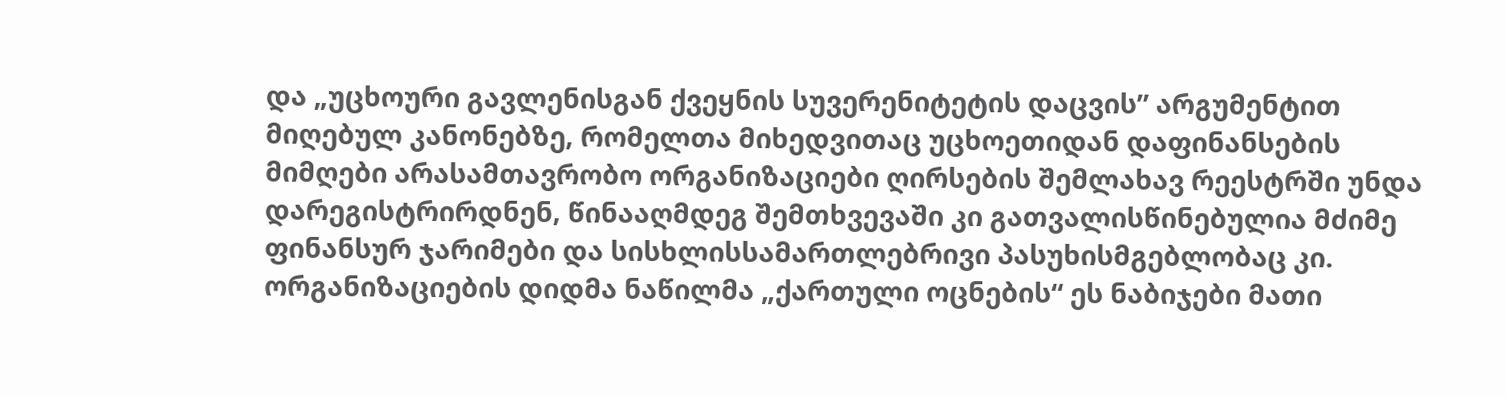და „უცხოური გავლენისგან ქვეყნის სუვერენიტეტის დაცვის” არგუმენტით მიღებულ კანონებზე, რომელთა მიხედვითაც უცხოეთიდან დაფინანსების მიმღები არასამთავრობო ორგანიზაციები ღირსების შემლახავ რეესტრში უნდა დარეგისტრირდნენ, წინააღმდეგ შემთხვევაში კი გათვალისწინებულია მძიმე ფინანსურ ჯარიმები და სისხლისსამართლებრივი პასუხისმგებლობაც კი. ორგანიზაციების დიდმა ნაწილმა „ქართული ოცნების“ ეს ნაბიჯები მათი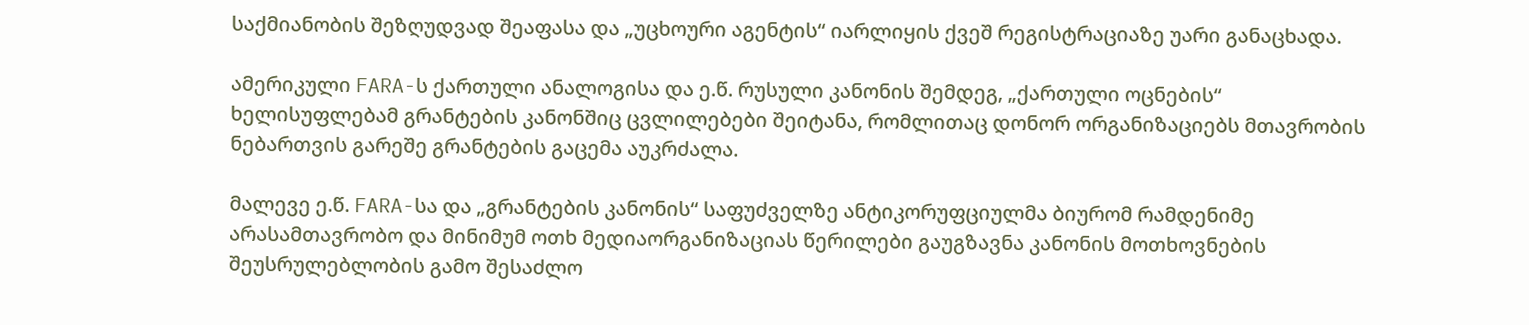საქმიანობის შეზღუდვად შეაფასა და „უცხოური აგენტის“ იარლიყის ქვეშ რეგისტრაციაზე უარი განაცხადა.

ამერიკული FARA-ს ქართული ანალოგისა და ე.წ. რუსული კანონის შემდეგ, „ქართული ოცნების“ ხელისუფლებამ გრანტების კანონშიც ცვლილებები შეიტანა, რომლითაც დონორ ორგანიზაციებს მთავრობის ნებართვის გარეშე გრანტების გაცემა აუკრძალა.

მალევე ე.წ. FARA-სა და „გრანტების კანონის“ საფუძველზე ანტიკორუფციულმა ბიურომ რამდენიმე არასამთავრობო და მინიმუმ ოთხ მედიაორგანიზაციას წერილები გაუგზავნა კანონის მოთხოვნების შეუსრულებლობის გამო შესაძლო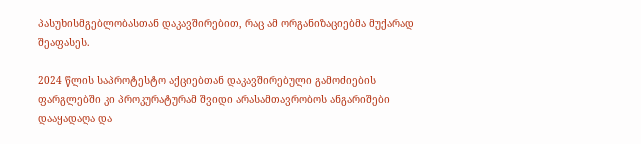პასუხისმგებლობასთან დაკავშირებით, რაც ამ ორგანიზაციებმა მუქარად შეაფასეს.

2024 წლის საპროტესტო აქციებთან დაკავშირებული გამოძიების ფარგლებში კი პროკურატურამ შვიდი არასამთავრობოს ანგარიშები დააყადაღა და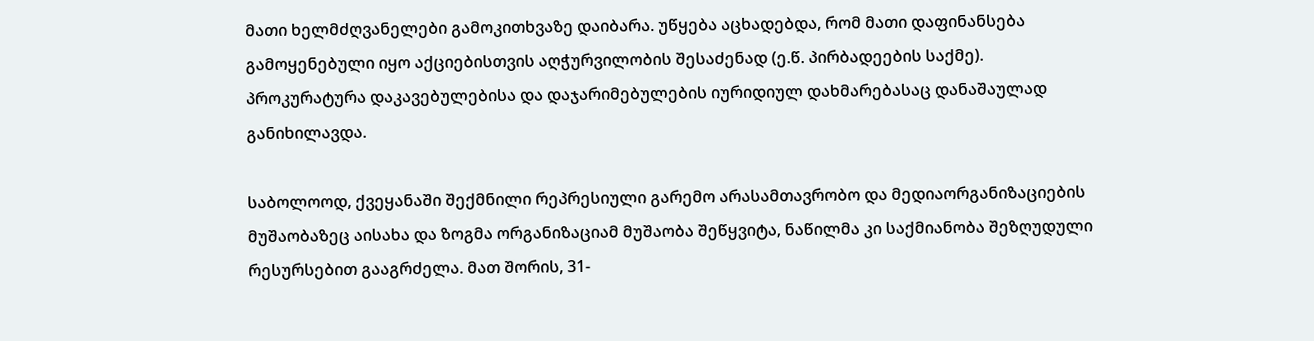მათი ხელმძღვანელები გამოკითხვაზე დაიბარა. უწყება აცხადებდა, რომ მათი დაფინანსება გამოყენებული იყო აქციებისთვის აღჭურვილობის შესაძენად (ე.წ. პირბადეების საქმე). პროკურატურა დაკავებულებისა და დაჯარიმებულების იურიდიულ დახმარებასაც დანაშაულად განიხილავდა.

საბოლოოდ, ქვეყანაში შექმნილი რეპრესიული გარემო არასამთავრობო და მედიაორგანიზაციების მუშაობაზეც აისახა და ზოგმა ორგანიზაციამ მუშაობა შეწყვიტა, ნაწილმა კი საქმიანობა შეზღუდული რესურსებით გააგრძელა. მათ შორის, 31-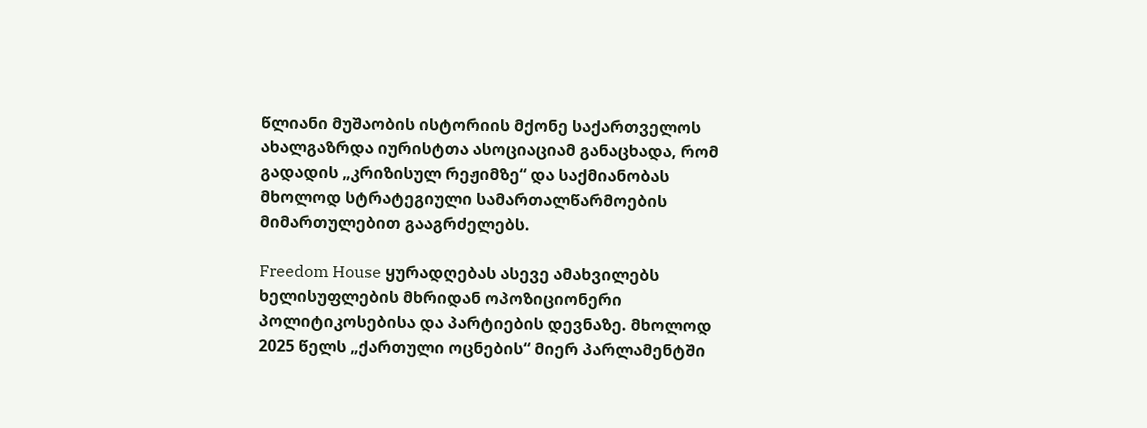წლიანი მუშაობის ისტორიის მქონე საქართველოს ახალგაზრდა იურისტთა ასოციაციამ განაცხადა, რომ გადადის „კრიზისულ რეჟიმზე“ და საქმიანობას მხოლოდ სტრატეგიული სამართალწარმოების მიმართულებით გააგრძელებს.

Freedom House ყურადღებას ასევე ამახვილებს ხელისუფლების მხრიდან ოპოზიციონერი პოლიტიკოსებისა და პარტიების დევნაზე. მხოლოდ 2025 წელს „ქართული ოცნების“ მიერ პარლამენტში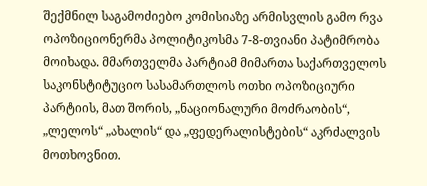შექმნილ საგამოძიებო კომისიაზე არმისვლის გამო რვა ოპოზიციონერმა პოლიტიკოსმა 7-8-თვიანი პატიმრობა მოიხადა. მმართველმა პარტიამ მიმართა საქართველოს საკონსტიტუციო სასამართლოს ოთხი ოპოზიციური პარტიის, მათ შორის, „ნაციონალური მოძრაობის“, „ლელოს“ „ახალის“ და „ფედერალისტების“ აკრძალვის მოთხოვნით.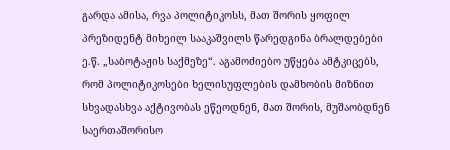გარდა ამისა, რვა პოლიტიკოსს, მათ შორის ყოფილ პრეზიდენტ მიხეილ სააკაშვილს წარედგინა ბრალდებები ე.წ. „საბოტაჟის საქმეზე“. აგამოძიებო უწყება ამტკიცებს, რომ პოლიტიკოსები ხელისუფლების დამხობის მიზნით სხვადასხვა აქტივობას ეწეოდნენ, მათ შორის, მუშაობდნენ საერთაშორისო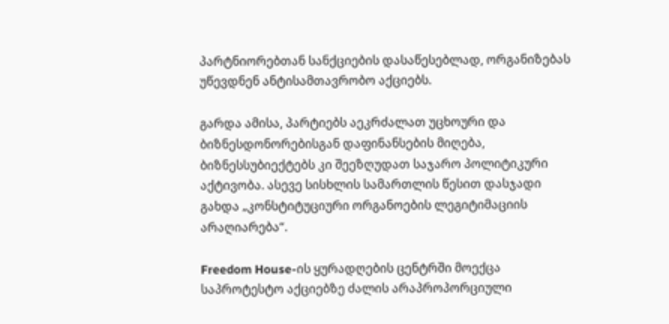პარტნიორებთან სანქციების დასაწესებლად, ორგანიზებას უწევდნენ ანტისამთავრობო აქციებს.

გარდა ამისა, პარტიებს აეკრძალათ უცხოური და ბიზნესდონორებისგან დაფინანსების მიღება, ბიზნესსუბიექტებს კი შეეზღუდათ საჯარო პოლიტიკური აქტივობა. ასევე სისხლის სამართლის წესით დასჯადი გახდა „კონსტიტუციური ორგანოების ლეგიტიმაციის არაღიარება“.

Freedom House-ის ყურადღების ცენტრში მოექცა საპროტესტო აქციებზე ძალის არაპროპორციული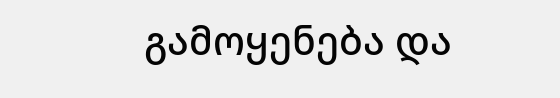გამოყენება და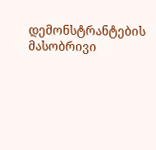დემონსტრანტების მასობრივი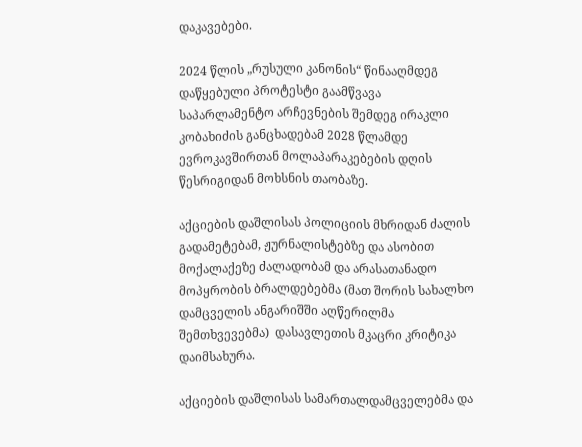დაკავებები.

2024 წლის „რუსული კანონის“ წინააღმდეგ დაწყებული პროტესტი გაამწვავა საპარლამენტო არჩევნების შემდეგ ირაკლი კობახიძის განცხადებამ 2028 წლამდე ევროკავშირთან მოლაპარაკებების დღის წესრიგიდან მოხსნის თაობაზე.

აქციების დაშლისას პოლიციის მხრიდან ძალის გადამეტებამ, ჟურნალისტებზე და ასობით მოქალაქეზე ძალადობამ და არასათანადო მოპყრობის ბრალდებებმა (მათ შორის სახალხო დამცველის ანგარიშში აღწერილმა შემთხვევებმა)  დასავლეთის მკაცრი კრიტიკა დაიმსახურა.

აქციების დაშლისას სამართალდამცველებმა და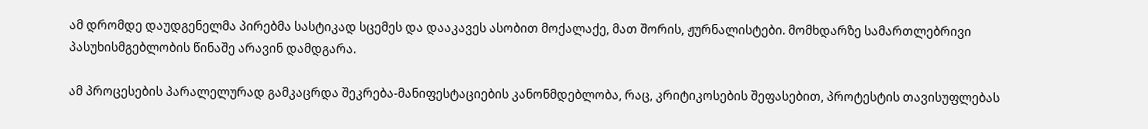ამ დრომდე დაუდგენელმა პირებმა სასტიკად სცემეს და დააკავეს ასობით მოქალაქე, მათ შორის, ჟურნალისტები. მომხდარზე სამართლებრივი პასუხისმგებლობის წინაშე არავინ დამდგარა.

ამ პროცესების პარალელურად გამკაცრდა შეკრება-მანიფესტაციების კანონმდებლობა, რაც, კრიტიკოსების შეფასებით, პროტესტის თავისუფლებას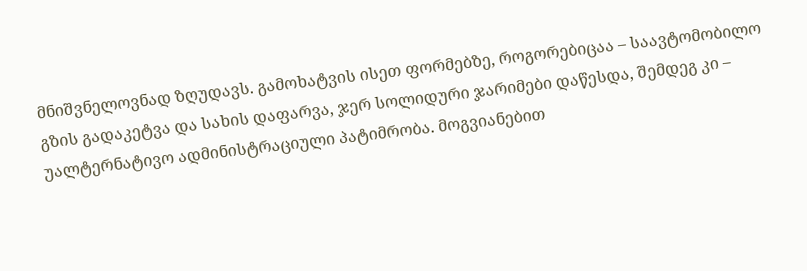მნიშვნელოვნად ზღუდავს. გამოხატვის ისეთ ფორმებზე, როგორებიცაა – საავტომობილო გზის გადაკეტვა და სახის დაფარვა, ჯერ სოლიდური ჯარიმები დაწესდა, შემდეგ კი – უალტერნატივო ადმინისტრაციული პატიმრობა. მოგვიანებით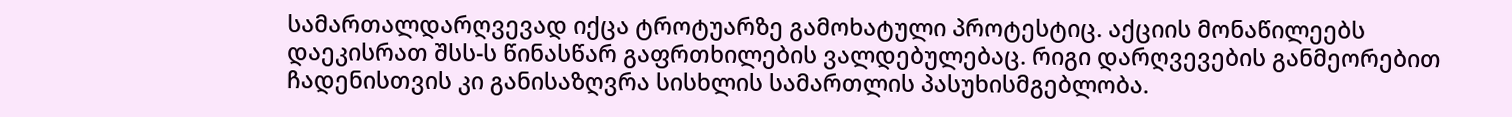სამართალდარღვევად იქცა ტროტუარზე გამოხატული პროტესტიც. აქციის მონაწილეებს დაეკისრათ შსს-ს წინასწარ გაფრთხილების ვალდებულებაც. რიგი დარღვევების განმეორებით ჩადენისთვის კი განისაზღვრა სისხლის სამართლის პასუხისმგებლობა.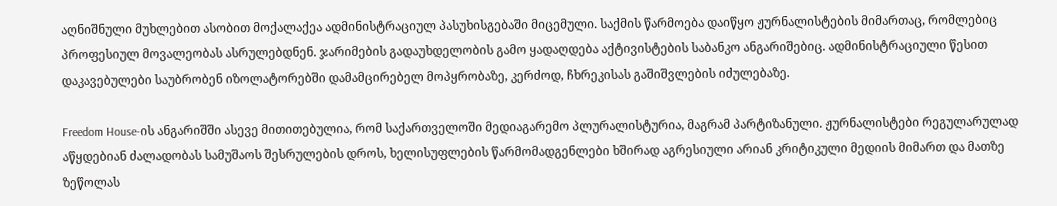აღნიშნული მუხლებით ასობით მოქალაქეა ადმინისტრაციულ პასუხისგებაში მიცემული. საქმის წარმოება დაიწყო ჟურნალისტების მიმართაც, რომლებიც პროფესიულ მოვალეობას ასრულებდნენ. ჯარიმების გადაუხდელობის გამო ყადაღდება აქტივისტების საბანკო ანგარიშებიც. ადმინისტრაციული წესით დაკავებულები საუბრობენ იზოლატორებში დამამცირებელ მოპყრობაზე, კერძოდ, ჩხრეკისას გაშიშვლების იძულებაზე.

Freedom House-ის ანგარიშში ასევე მითითებულია, რომ საქართველოში მედიაგარემო პლურალისტურია, მაგრამ პარტიზანული. ჟურნალისტები რეგულარულად აწყდებიან ძალადობას სამუშაოს შესრულების დროს, ხელისუფლების წარმომადგენლები ხშირად აგრესიული არიან კრიტიკული მედიის მიმართ და მათზე ზეწოლას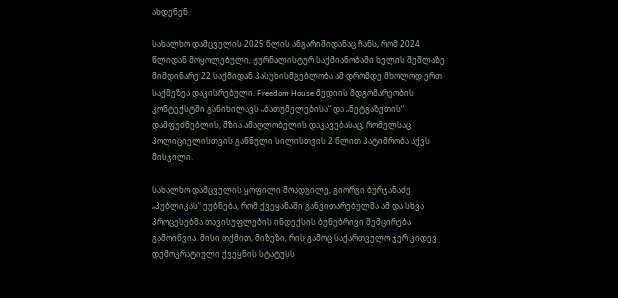ახდენენ.

სახალხო დამცველის 2025 წლის ანგარიშიდანაც ჩანს, რომ 2024 წლიდან მოყოლებული, ჟურნალისტურ საქმიანობაში ხელის შეშლაზე მიმდინარე 22 საქმიდან პასუხისმგებლობა ამ დრომდე მხოლოდ ერთ საქმეზეა დაკისრებული. Freedom House მედიის მდგომარეობის კონტექსტში განიხილავს „ბათუმელებისა“ და „ნეტგაზეთის“ დამფუძნებლის, მზია ამაღლობელის დაკავებასაც, რომელსაც პოლიციელისთვის გაწნული სილისთვის 2 წლით პატიმრობა აქვს მისჯილი.

სახალხო დამცველის ყოფილი მოადგილე, გიორგი ბურჯანაძე „პუბლიკას“ ეუბნება, რომ ქვეყანაში განვითარებულმა ამ და სხვა პროცესებმა თავისუფლების ინდექსის ბუნებრივი შემცირება გამოიწვია. მისი თქმით, მიზეზი, რის გამოც საქართველო ჯერ კიდევ დემოკრატიული ქვეყნის სტატუსს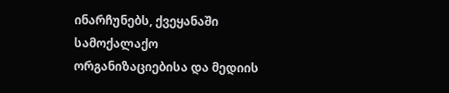ინარჩუნებს, ქვეყანაში სამოქალაქო ორგანიზაციებისა და მედიის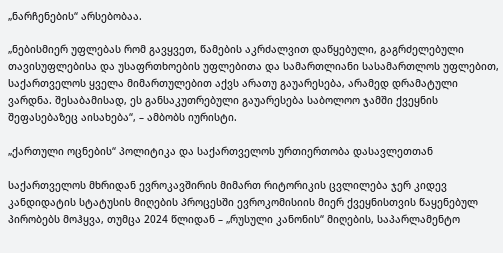„ნარჩენების“ არსებობაა.

„ნებისმიერ უფლებას რომ გავყვეთ, წამების აკრძალვით დაწყებული, გაგრძელებული თავისუფლებისა და უსაფრთხოების უფლებითა და სამართლიანი სასამართლოს უფლებით, საქართველოს ყველა მიმართულებით აქვს არათუ გაუარესება, არამედ დრამატული ვარდნა. შესაბამისად, ეს განსაკუთრებული გაუარესება საბოლოო ჯამში ქვეყნის შეფასებაზეც აისახება“, – ამბობს იურისტი.

„ქართული ოცნების“ პოლიტიკა და საქართველოს ურთიერთობა დასავლეთთან

საქართველოს მხრიდან ევროკავშირის მიმართ რიტორიკის ცვლილება ჯერ კიდევ კანდიდატის სტატუსის მიღების პროცესში ევროკომისიის მიერ ქვეყნისთვის წაყენებულ პირობებს მოჰყვა, თუმცა 2024 წლიდან – „რუსული კანონის“ მიღების, საპარლამენტო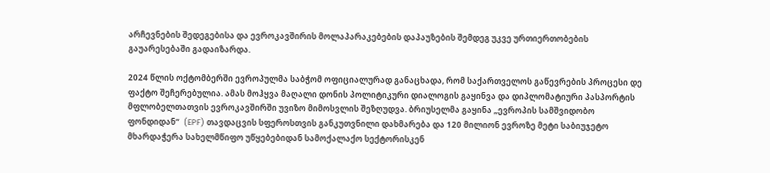არჩევნების შედეგებისა და ევროკავშირის მოლაპარაკებების დაპაუზების შემდეგ უკვე ურთიერთობების გაუარესებაში გადაიზარდა.

2024 წლის ოქტომბერში ევროპულმა საბჭომ ოფიციალურად განაცხადა, რომ საქართველოს გაწევრების პროცესი დე ფაქტო შეჩერებულია. ამას მოჰყვა მაღალი დონის პოლიტიკური დიალოგის გაყინვა და დიპლომატიური პასპორტის მფლობელთათვის ევროკავშირში უვიზო მიმოსვლის შეზღუდვა. ბრიუსელმა გაყინა „ევროპის სამშვიდობო ფონდიდან“  (EPF) თავდაცვის სფეროსთვის განკუთვნილი დახმარება და 120 მილიონ ევროზე მეტი საბიუჯეტო მხარდაჭერა სახელმწიფო უწყებებიდან სამოქალაქო სექტორისკენ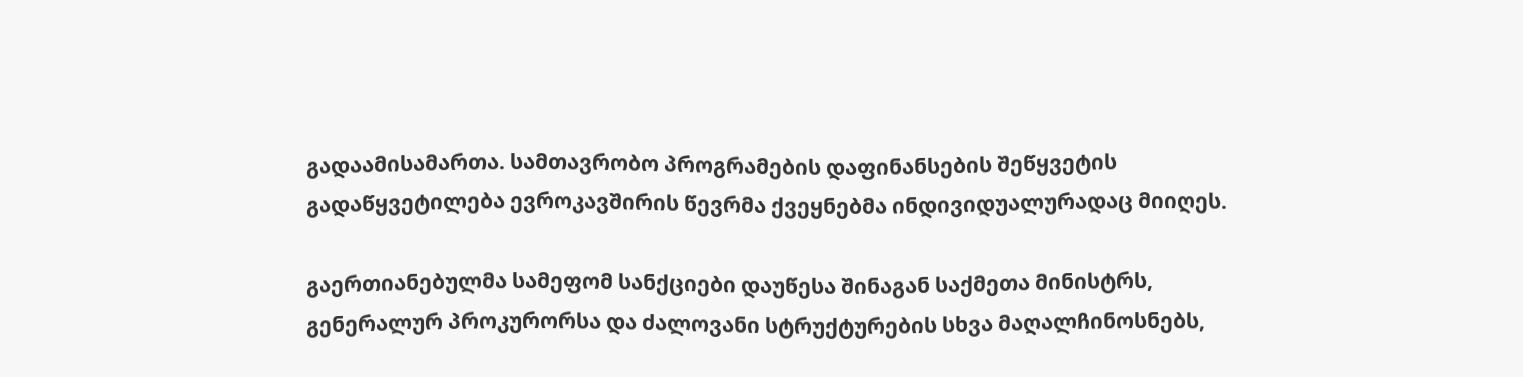გადაამისამართა. სამთავრობო პროგრამების დაფინანსების შეწყვეტის გადაწყვეტილება ევროკავშირის წევრმა ქვეყნებმა ინდივიდუალურადაც მიიღეს.

გაერთიანებულმა სამეფომ სანქციები დაუწესა შინაგან საქმეთა მინისტრს, გენერალურ პროკურორსა და ძალოვანი სტრუქტურების სხვა მაღალჩინოსნებს,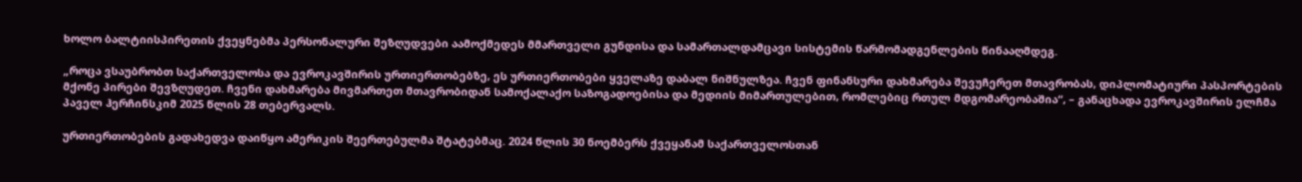ხოლო ბალტიისპირეთის ქვეყნებმა პერსონალური შეზღუდვები აამოქმედეს მმართველი გუნდისა და სამართალდამცავი სისტემის წარმომადგენლების წინააღმდეგ.

„როცა ვსაუბრობთ საქართველოსა და ევროკავშირის ურთიერთობებზე, ეს ურთიერთობები ყველაზე დაბალ ნიშნულზეა. ჩვენ ფინანსური დახმარება შევუჩერეთ მთავრობას, დიპლომატიური პასპორტების მქონე პირები შევზღუდეთ. ჩვენი დახმარება მივმართეთ მთავრობიდან სამოქალაქო საზოგადოებისა და მედიის მიმართულებით, რომლებიც რთულ მდგომარეობაშია“, – განაცხადა ევროკავშირის ელჩმა პაველ ჰერჩინსკიმ 2025 წლის 28 თებერვალს.

ურთიერთობების გადახედვა დაიწყო ამერიკის შეერთებულმა შტატებმაც. 2024 წლის 30 ნოემბერს ქვეყანამ საქართველოსთან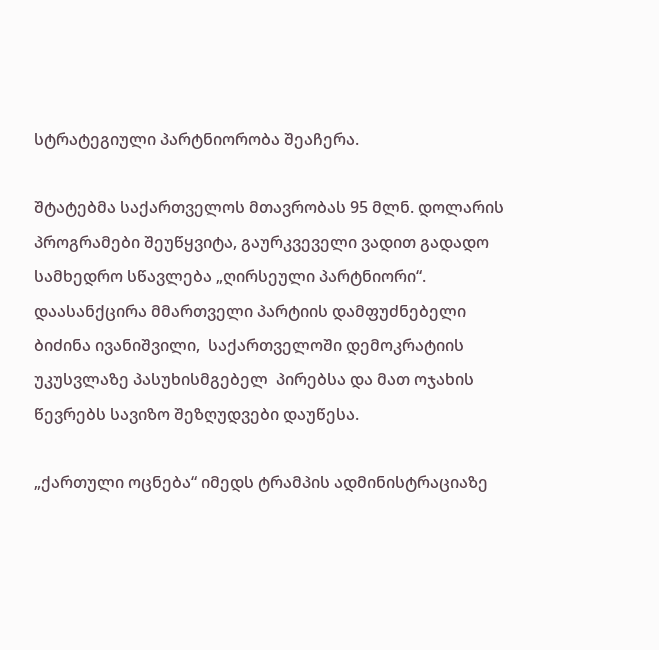სტრატეგიული პარტნიორობა შეაჩერა.

შტატებმა საქართველოს მთავრობას 95 მლნ. დოლარის პროგრამები შეუწყვიტა, გაურკვეველი ვადით გადადო სამხედრო სწავლება „ღირსეული პარტნიორი“. დაასანქცირა მმართველი პარტიის დამფუძნებელი ბიძინა ივანიშვილი,  საქართველოში დემოკრატიის უკუსვლაზე პასუხისმგებელ  პირებსა და მათ ოჯახის წევრებს სავიზო შეზღუდვები დაუწესა.

„ქართული ოცნება“ იმედს ტრამპის ადმინისტრაციაზე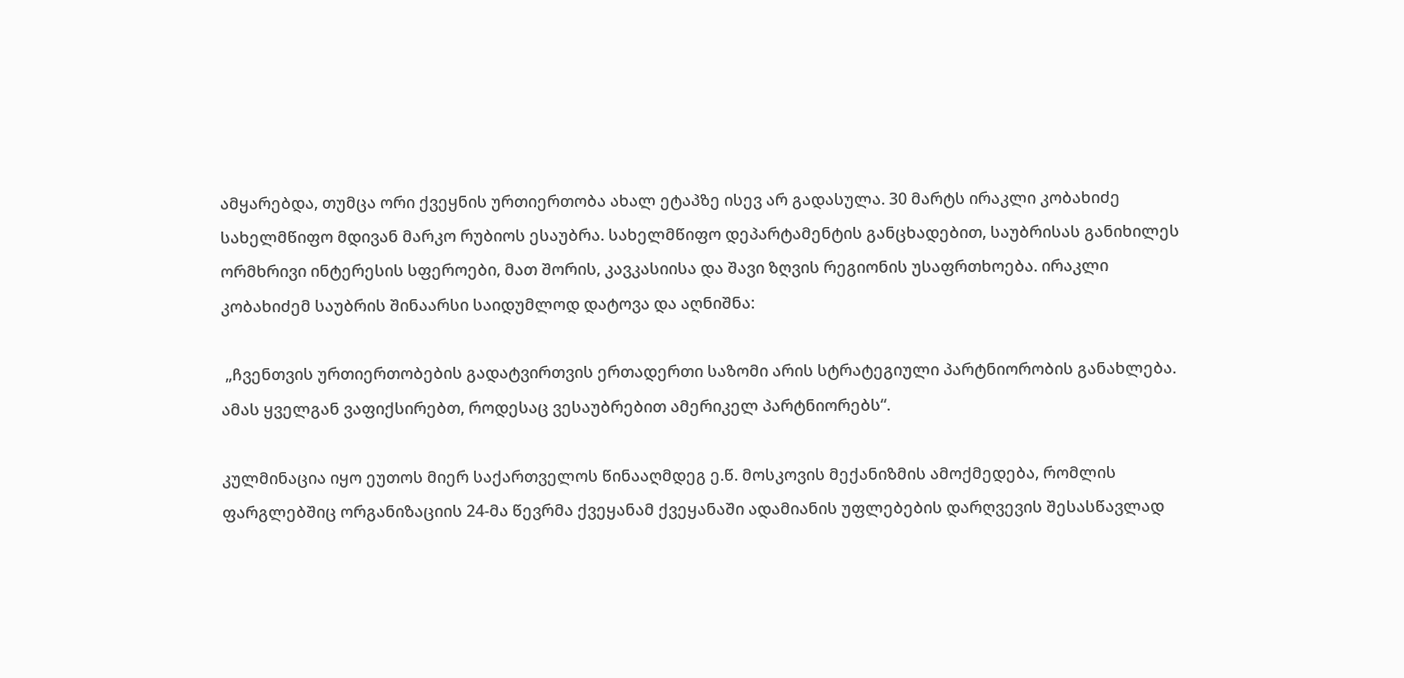ამყარებდა, თუმცა ორი ქვეყნის ურთიერთობა ახალ ეტაპზე ისევ არ გადასულა. 30 მარტს ირაკლი კობახიძე სახელმწიფო მდივან მარკო რუბიოს ესაუბრა. სახელმწიფო დეპარტამენტის განცხადებით, საუბრისას განიხილეს ორმხრივი ინტერესის სფეროები, მათ შორის, კავკასიისა და შავი ზღვის რეგიონის უსაფრთხოება. ირაკლი კობახიძემ საუბრის შინაარსი საიდუმლოდ დატოვა და აღნიშნა:

 „ჩვენთვის ურთიერთობების გადატვირთვის ერთადერთი საზომი არის სტრატეგიული პარტნიორობის განახლება. ამას ყველგან ვაფიქსირებთ, როდესაც ვესაუბრებით ამერიკელ პარტნიორებს“.

კულმინაცია იყო ეუთოს მიერ საქართველოს წინააღმდეგ ე.წ. მოსკოვის მექანიზმის ამოქმედება, რომლის ფარგლებშიც ორგანიზაციის 24-მა წევრმა ქვეყანამ ქვეყანაში ადამიანის უფლებების დარღვევის შესასწავლად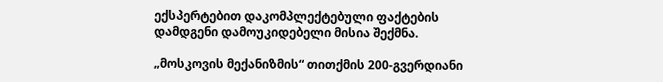ექსპერტებით დაკომპლექტებული ფაქტების დამდგენი დამოუკიდებელი მისია შექმნა.

„მოსკოვის მექანიზმის“ თითქმის 200-გვერდიანი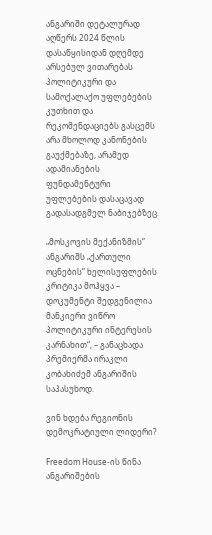ანგარიში დეტალურად აღწერს 2024 წლის დასაწყისიდან დღემდე არსებულ ვითარებას პოლიტიკური და სამოქალაქო უფლებების კუთხით და რეკომენდაციებს გასცემს არა მხოლოდ კანონების გაუქმებაზე, არამედ ადამიანების ფუნდამენტური უფლებების დასაცავად გადასადგმელ ნაბიჯებზეც.

„მოსკოვის მექანიზმის” ანგარიშს „ქართული ოცნების” ხელისუფლების კრიტიკა მოჰყვა – დოკუმენტი შედგენილია მანკიერი ვიწრო პოლიტიკური ინტერესის კარნახით“, – განაცხადა პრემიერმა ირაკლი კობახიძემ ანგარიშის საპასუხოდ.

ვინ ხდება რეგიონის დემოკრატიული ლიდერი?

Freedom House-ის წინა ანგარიშების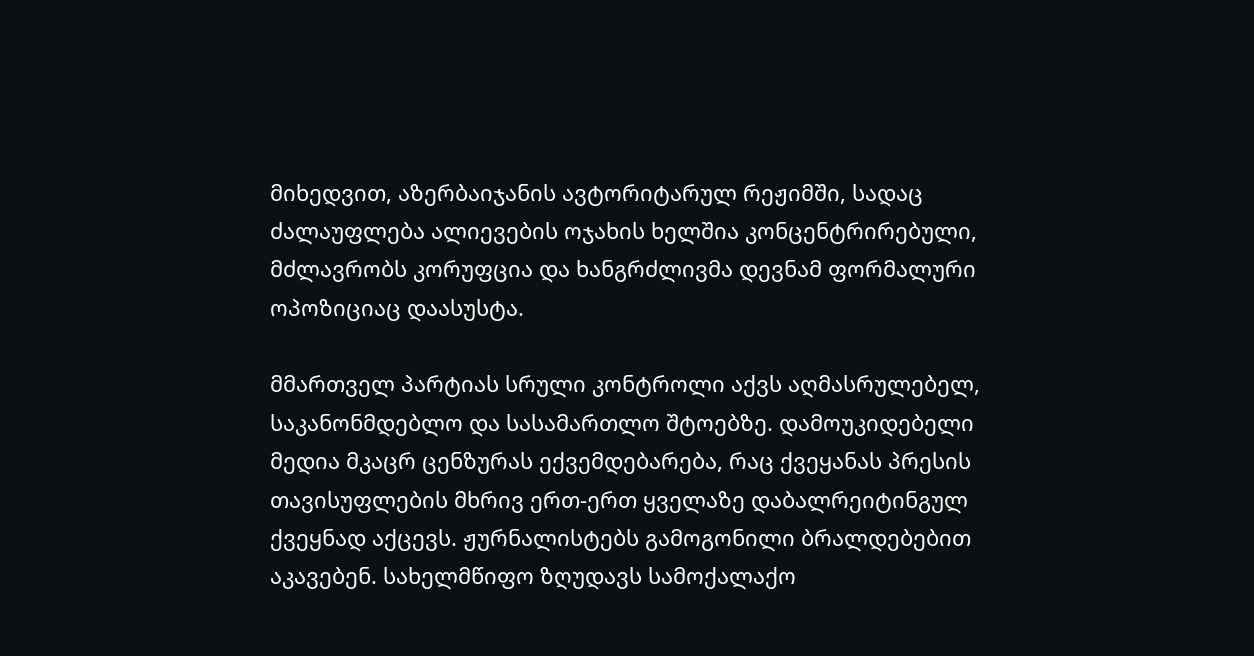მიხედვით, აზერბაიჯანის ავტორიტარულ რეჟიმში, სადაც ძალაუფლება ალიევების ოჯახის ხელშია კონცენტრირებული, მძლავრობს კორუფცია და ხანგრძლივმა დევნამ ფორმალური ოპოზიციაც დაასუსტა.

მმართველ პარტიას სრული კონტროლი აქვს აღმასრულებელ, საკანონმდებლო და სასამართლო შტოებზე. დამოუკიდებელი მედია მკაცრ ცენზურას ექვემდებარება, რაც ქვეყანას პრესის თავისუფლების მხრივ ერთ-ერთ ყველაზე დაბალრეიტინგულ ქვეყნად აქცევს. ჟურნალისტებს გამოგონილი ბრალდებებით აკავებენ. სახელმწიფო ზღუდავს სამოქალაქო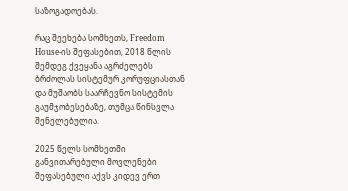საზოგადოებას.

რაც შეეხება სომხეთს, Freedom House-ის შეფასებით, 2018 წლის შემდეგ ქვეყანა აგრძელებს ბრძოლას სისტემურ კორუფციასთან და მუშაობს საარჩევნო სისტემის გაუმჯობესებაზე, თუმცა წინსვლა შენელებულია.

2025 წელს სომხეთში განვითარებული მოვლენები შეფასებული აქვს კიდევ ერთ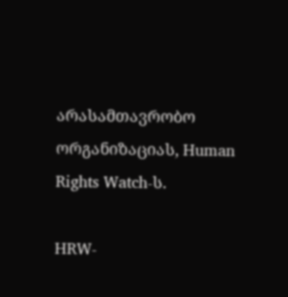არასამთავრობო ორგანიზაციას, Human Rights Watch-ს.

HRW-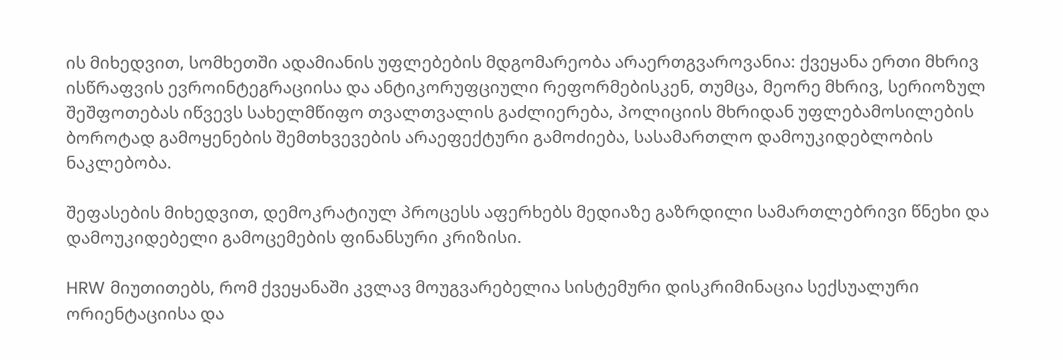ის მიხედვით, სომხეთში ადამიანის უფლებების მდგომარეობა არაერთგვაროვანია: ქვეყანა ერთი მხრივ ისწრაფვის ევროინტეგრაციისა და ანტიკორუფციული რეფორმებისკენ, თუმცა, მეორე მხრივ, სერიოზულ შეშფოთებას იწვევს სახელმწიფო თვალთვალის გაძლიერება, პოლიციის მხრიდან უფლებამოსილების ბოროტად გამოყენების შემთხვევების არაეფექტური გამოძიება, სასამართლო დამოუკიდებლობის ნაკლებობა.

შეფასების მიხედვით, დემოკრატიულ პროცესს აფერხებს მედიაზე გაზრდილი სამართლებრივი წნეხი და დამოუკიდებელი გამოცემების ფინანსური კრიზისი.

HRW მიუთითებს, რომ ქვეყანაში კვლავ მოუგვარებელია სისტემური დისკრიმინაცია სექსუალური ორიენტაციისა და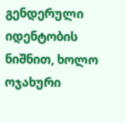გენდერული იდენტობის ნიშნით, ხოლო ოჯახური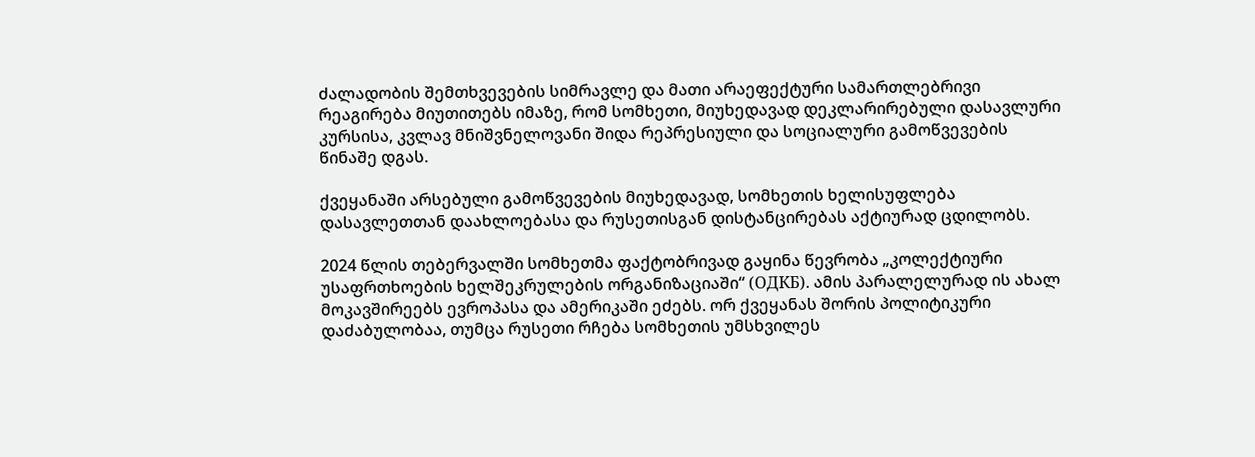ძალადობის შემთხვევების სიმრავლე და მათი არაეფექტური სამართლებრივი რეაგირება მიუთითებს იმაზე, რომ სომხეთი, მიუხედავად დეკლარირებული დასავლური კურსისა, კვლავ მნიშვნელოვანი შიდა რეპრესიული და სოციალური გამოწვევების წინაშე დგას.

ქვეყანაში არსებული გამოწვევების მიუხედავად, სომხეთის ხელისუფლება დასავლეთთან დაახლოებასა და რუსეთისგან დისტანცირებას აქტიურად ცდილობს.

2024 წლის თებერვალში სომხეთმა ფაქტობრივად გაყინა წევრობა „კოლექტიური უსაფრთხოების ხელშეკრულების ორგანიზაციაში“ (ОДКБ). ამის პარალელურად ის ახალ მოკავშირეებს ევროპასა და ამერიკაში ეძებს. ორ ქვეყანას შორის პოლიტიკური დაძაბულობაა, თუმცა რუსეთი რჩება სომხეთის უმსხვილეს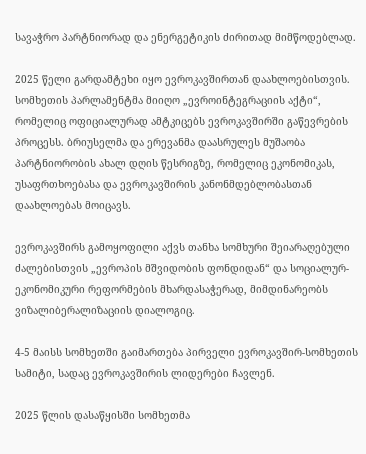სავაჭრო პარტნიორად და ენერგეტიკის ძირითად მიმწოდებლად.

2025 წელი გარდამტეხი იყო ევროკავშირთან დაახლოებისთვის. სომხეთის პარლამენტმა მიიღო „ევროინტეგრაციის აქტი“, რომელიც ოფიციალურად ამტკიცებს ევროკავშირში გაწევრების პროცესს. ბრიუსელმა და ერევანმა დაასრულეს მუშაობა პარტნიორობის ახალ დღის წესრიგზე, რომელიც ეკონომიკას, უსაფრთხოებასა და ევროკავშირის კანონმდებლობასთან დაახლოებას მოიცავს.

ევროკავშირს გამოყოფილი აქვს თანხა სომხური შეიარაღებული ძალებისთვის „ევროპის მშვიდობის ფონდიდან“ და სოციალურ-ეკონომიკური რეფორმების მხარდასაჭერად, მიმდინარეობს ვიზალიბერალიზაციის დიალოგიც.

4-5 მაისს სომხეთში გაიმართება პირველი ევროკავშირ-სომხეთის სამიტი, სადაც ევროკავშირის ლიდერები ჩავლენ.

2025 წლის დასაწყისში სომხეთმა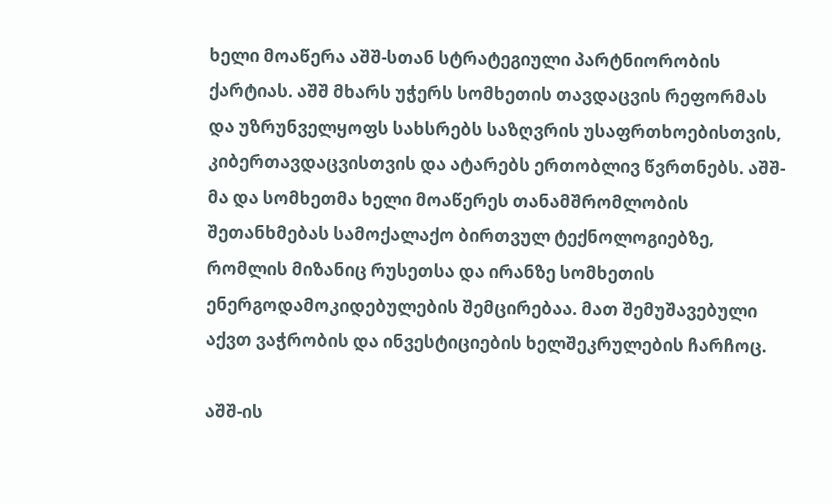ხელი მოაწერა აშშ-სთან სტრატეგიული პარტნიორობის ქარტიას. აშშ მხარს უჭერს სომხეთის თავდაცვის რეფორმას და უზრუნველყოფს სახსრებს საზღვრის უსაფრთხოებისთვის, კიბერთავდაცვისთვის და ატარებს ერთობლივ წვრთნებს. აშშ-მა და სომხეთმა ხელი მოაწერეს თანამშრომლობის შეთანხმებას სამოქალაქო ბირთვულ ტექნოლოგიებზე, რომლის მიზანიც რუსეთსა და ირანზე სომხეთის ენერგოდამოკიდებულების შემცირებაა. მათ შემუშავებული აქვთ ვაჭრობის და ინვესტიციების ხელშეკრულების ჩარჩოც.

აშშ-ის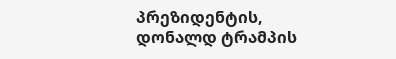პრეზიდენტის, დონალდ ტრამპის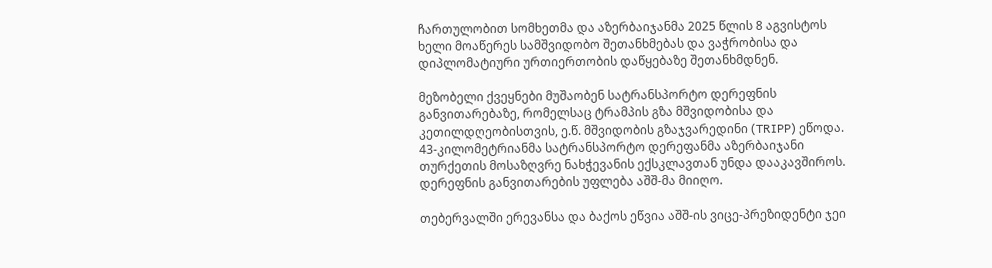ჩართულობით სომხეთმა და აზერბაიჯანმა 2025 წლის 8 აგვისტოს ხელი მოაწერეს სამშვიდობო შეთანხმებას და ვაჭრობისა და დიპლომატიური ურთიერთობის დაწყებაზე შეთანხმდნენ.

მეზობელი ქვეყნები მუშაობენ სატრანსპორტო დერეფნის განვითარებაზე, რომელსაც ტრამპის გზა მშვიდობისა და კეთილდღეობისთვის, ე.წ. მშვიდობის გზაჯვარედინი (TRIPP) ეწოდა. 43-კილომეტრიანმა სატრანსპორტო დერეფანმა აზერბაიჯანი თურქეთის მოსაზღვრე ნახჭევანის ექსკლავთან უნდა დააკავშიროს. დერეფნის განვითარების უფლება აშშ-მა მიიღო.

თებერვალში ერევანსა და ბაქოს ეწვია აშშ-ის ვიცე-პრეზიდენტი ჯეი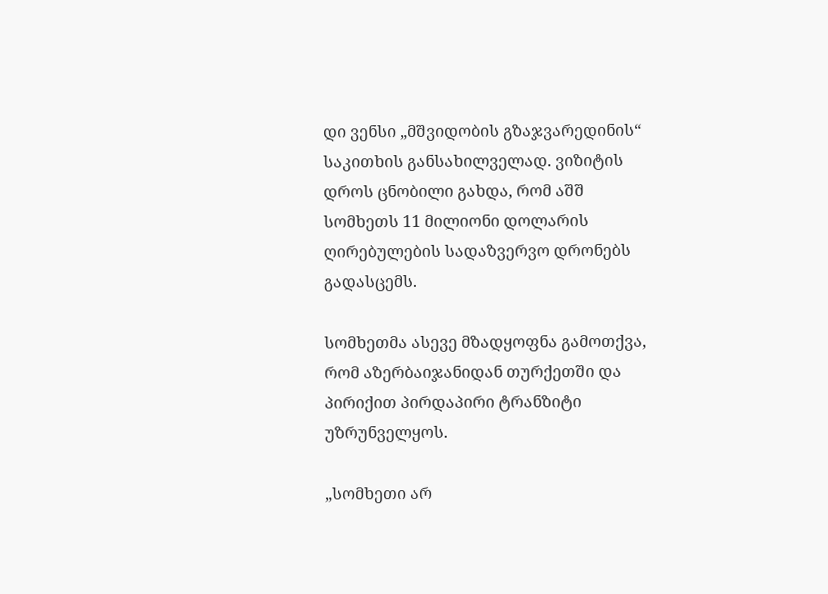დი ვენსი „მშვიდობის გზაჯვარედინის“ საკითხის განსახილველად. ვიზიტის დროს ცნობილი გახდა, რომ აშშ სომხეთს 11 მილიონი დოლარის ღირებულების სადაზვერვო დრონებს გადასცემს.

სომხეთმა ასევე მზადყოფნა გამოთქვა, რომ აზერბაიჯანიდან თურქეთში და პირიქით პირდაპირი ტრანზიტი უზრუნველყოს.

„სომხეთი არ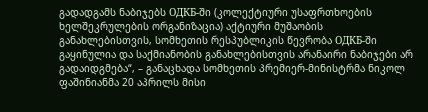გადადგამს ნაბიჯებს ОДКБ-ში (კოლექტიური უსაფრთხოების ხელშეკრულების ორგანიზაცია) აქტიური მუშაობის განახლებისთვის, სომხეთის რესპუბლიკის წევრობა ОДКБ-ში გაყინულია და საქმიანობის განახლებისთვის არანაირი ნაბიჯები არ გადაიდგმება“, – განაცხადა სომხეთის პრემიერ-მინისტრმა ნიკოლ ფაშინიანმა 20 აპრილს მისი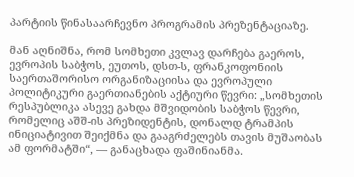პარტიის წინასაარჩევნო პროგრამის პრეზენტაციაზე.

მან აღნიშნა, რომ სომხეთი კვლავ დარჩება გაეროს, ევროპის საბჭოს, ეუთოს, დსთ-ს, ფრანკოფონიის საერთაშორისო ორგანიზაციისა და ევროპული პოლიტიკური გაერთიანების აქტიური წევრი: „სომხეთის რესპუბლიკა ასევე გახდა მშვიდობის საბჭოს წევრი, რომელიც აშშ-ის პრეზიდენტის, დონალდ ტრამპის ინიციატივით შეიქმნა და გააგრძელებს თავის მუშაობას ამ ფორმატში“, — განაცხადა ფაშინიანმა.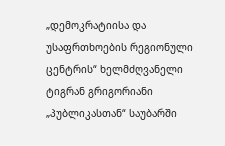„დემოკრატიისა და უსაფრთხოების რეგიონული ცენტრის“ ხელმძღვანელი ტიგრან გრიგორიანი „პუბლიკასთან“ საუბარში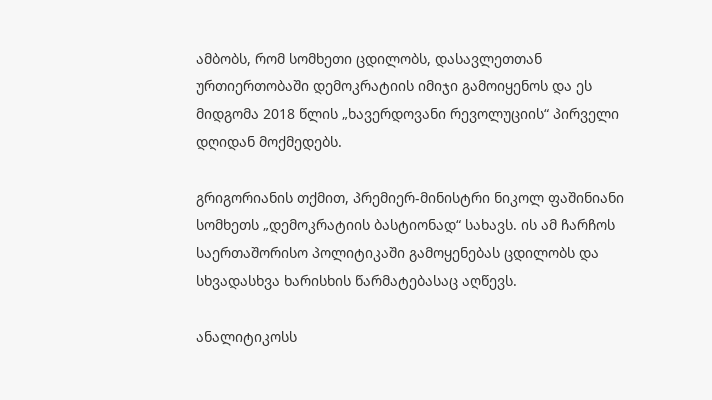ამბობს, რომ სომხეთი ცდილობს, დასავლეთთან ურთიერთობაში დემოკრატიის იმიჯი გამოიყენოს და ეს მიდგომა 2018 წლის „ხავერდოვანი რევოლუციის“ პირველი დღიდან მოქმედებს.

გრიგორიანის თქმით, პრემიერ-მინისტრი ნიკოლ ფაშინიანი სომხეთს „დემოკრატიის ბასტიონად“ სახავს. ის ამ ჩარჩოს საერთაშორისო პოლიტიკაში გამოყენებას ცდილობს და სხვადასხვა ხარისხის წარმატებასაც აღწევს.

ანალიტიკოსს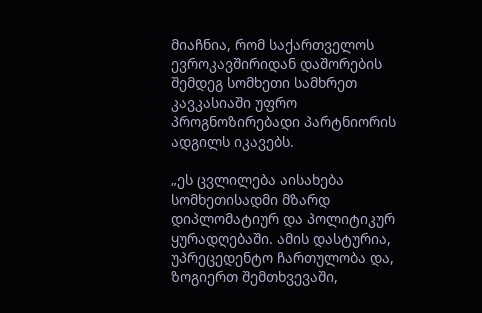მიაჩნია, რომ საქართველოს ევროკავშირიდან დაშორების შემდეგ სომხეთი სამხრეთ კავკასიაში უფრო პროგნოზირებადი პარტნიორის ადგილს იკავებს.

„ეს ცვლილება აისახება სომხეთისადმი მზარდ დიპლომატიურ და პოლიტიკურ ყურადღებაში. ამის დასტურია, უპრეცედენტო ჩართულობა და, ზოგიერთ შემთხვევაში,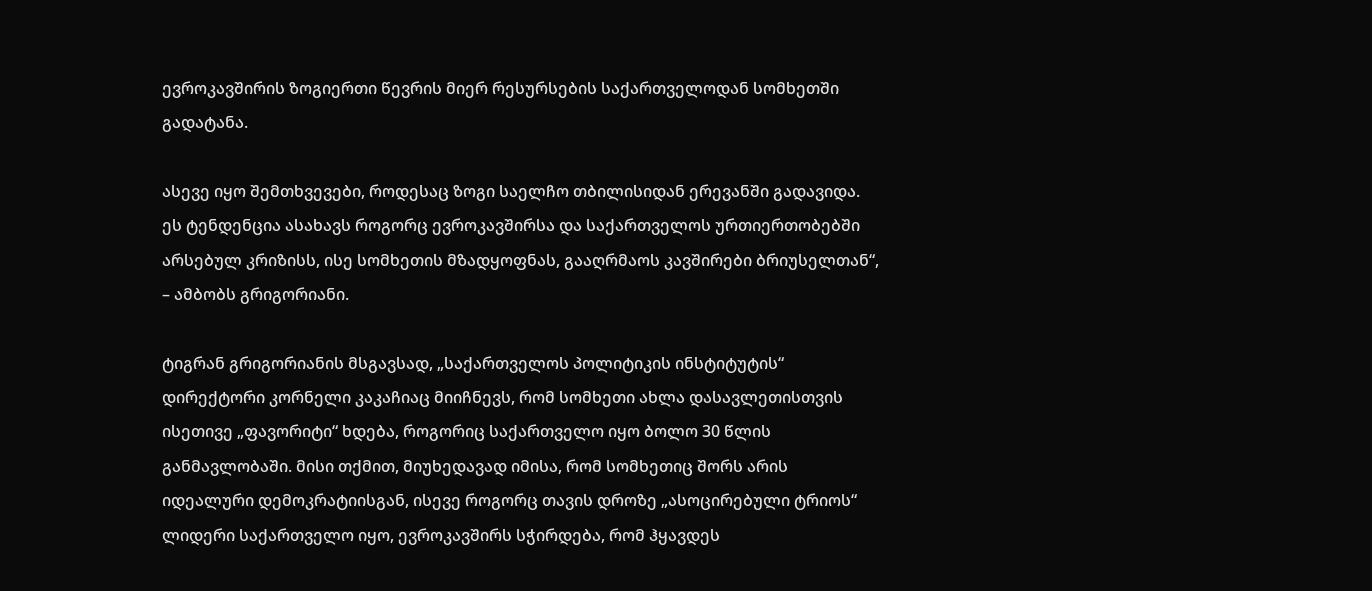ევროკავშირის ზოგიერთი წევრის მიერ რესურსების საქართველოდან სომხეთში გადატანა.

ასევე იყო შემთხვევები, როდესაც ზოგი საელჩო თბილისიდან ერევანში გადავიდა. ეს ტენდენცია ასახავს როგორც ევროკავშირსა და საქართველოს ურთიერთობებში არსებულ კრიზისს, ისე სომხეთის მზადყოფნას, გააღრმაოს კავშირები ბრიუსელთან“, – ამბობს გრიგორიანი.

ტიგრან გრიგორიანის მსგავსად, „საქართველოს პოლიტიკის ინსტიტუტის“ დირექტორი კორნელი კაკაჩიაც მიიჩნევს, რომ სომხეთი ახლა დასავლეთისთვის ისეთივე „ფავორიტი“ ხდება, როგორიც საქართველო იყო ბოლო 30 წლის განმავლობაში. მისი თქმით, მიუხედავად იმისა, რომ სომხეთიც შორს არის იდეალური დემოკრატიისგან, ისევე როგორც თავის დროზე „ასოცირებული ტრიოს“ ლიდერი საქართველო იყო, ევროკავშირს სჭირდება, რომ ჰყავდეს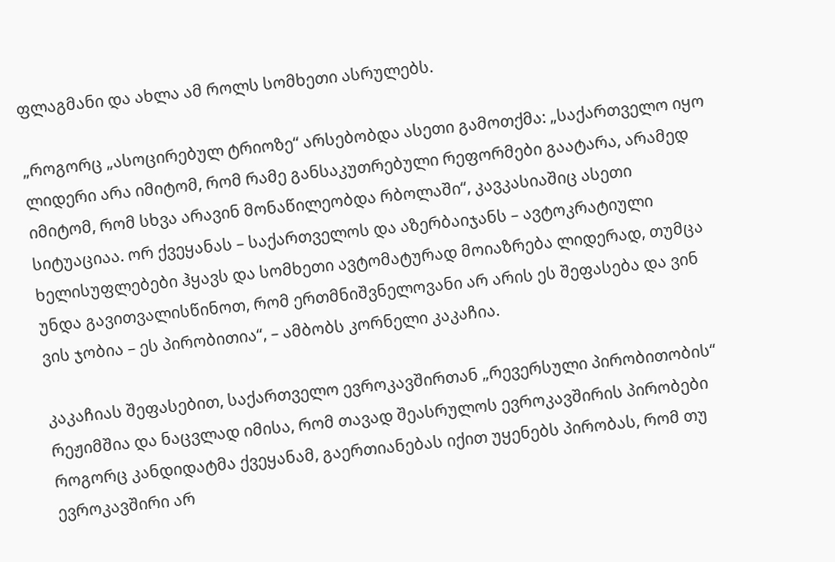ფლაგმანი და ახლა ამ როლს სომხეთი ასრულებს.

„როგორც „ასოცირებულ ტრიოზე“ არსებობდა ასეთი გამოთქმა: „საქართველო იყო ლიდერი არა იმიტომ, რომ რამე განსაკუთრებული რეფორმები გაატარა, არამედ იმიტომ, რომ სხვა არავინ მონაწილეობდა რბოლაში“, კავკასიაშიც ასეთი სიტუაციაა. ორ ქვეყანას – საქართველოს და აზერბაიჯანს – ავტოკრატიული ხელისუფლებები ჰყავს და სომხეთი ავტომატურად მოიაზრება ლიდერად, თუმცა უნდა გავითვალისწინოთ, რომ ერთმნიშვნელოვანი არ არის ეს შეფასება და ვინ ვის ჯობია – ეს პირობითია“, – ამბობს კორნელი კაკაჩია.

კაკაჩიას შეფასებით, საქართველო ევროკავშირთან „რევერსული პირობითობის“ რეჟიმშია და ნაცვლად იმისა, რომ თავად შეასრულოს ევროკავშირის პირობები როგორც კანდიდატმა ქვეყანამ, გაერთიანებას იქით უყენებს პირობას, რომ თუ ევროკავშირი არ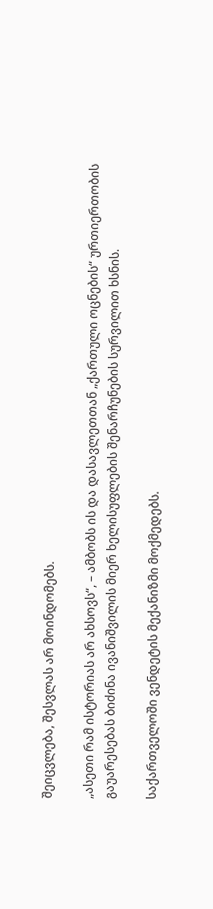შეიცვლება, შესვლას არ მოინდომებს.

„ასეთი რამ ისტორიას არ ახსოვს“, – ამბობს ის და დასავლეთთან „ქართული ოცნების“ ურთიერთობის გაუარესებას ბიძინა ივანიშვილის მიერ ხელისუფლების შენარჩუნების სურვილით ხსნის.

საქართველოში ვენდეტის მექანიზმი მოქმედებს.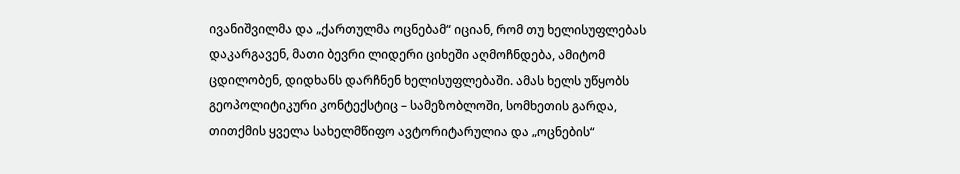ივანიშვილმა და „ქართულმა ოცნებამ“ იციან, რომ თუ ხელისუფლებას დაკარგავენ, მათი ბევრი ლიდერი ციხეში აღმოჩნდება, ამიტომ ცდილობენ, დიდხანს დარჩნენ ხელისუფლებაში. ამას ხელს უწყობს გეოპოლიტიკური კონტექსტიც – სამეზობლოში, სომხეთის გარდა, თითქმის ყველა სახელმწიფო ავტორიტარულია და „ოცნების“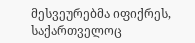მესვეურებმა იფიქრეს, საქართველოც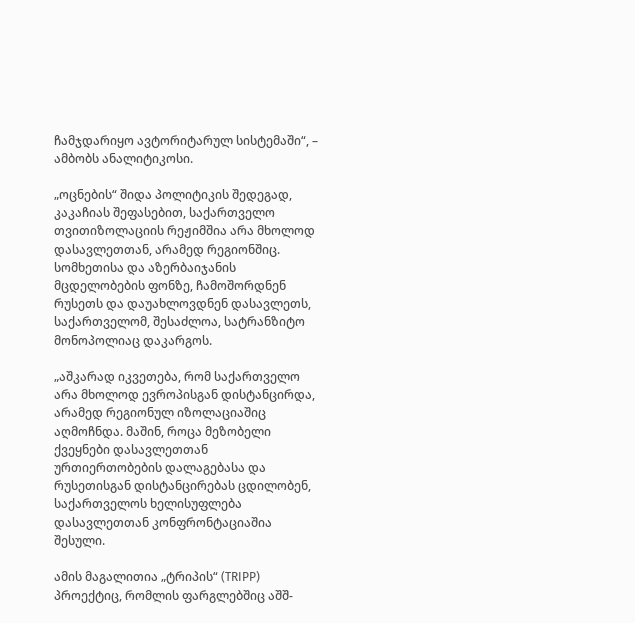ჩამჯდარიყო ავტორიტარულ სისტემაში“, – ამბობს ანალიტიკოსი.

„ოცნების“ შიდა პოლიტიკის შედეგად, კაკაჩიას შეფასებით, საქართველო თვითიზოლაციის რეჟიმშია არა მხოლოდ დასავლეთთან, არამედ რეგიონშიც. სომხეთისა და აზერბაიჯანის მცდელობების ფონზე, ჩამოშორდნენ რუსეთს და დაუახლოვდნენ დასავლეთს, საქართველომ, შესაძლოა, სატრანზიტო მონოპოლიაც დაკარგოს.

„აშკარად იკვეთება, რომ საქართველო არა მხოლოდ ევროპისგან დისტანცირდა, არამედ რეგიონულ იზოლაციაშიც აღმოჩნდა. მაშინ, როცა მეზობელი ქვეყნები დასავლეთთან ურთიერთობების დალაგებასა და რუსეთისგან დისტანცირებას ცდილობენ, საქართველოს ხელისუფლება დასავლეთთან კონფრონტაციაშია შესული.

ამის მაგალითია „ტრიპის“ (TRIPP) პროექტიც, რომლის ფარგლებშიც აშშ-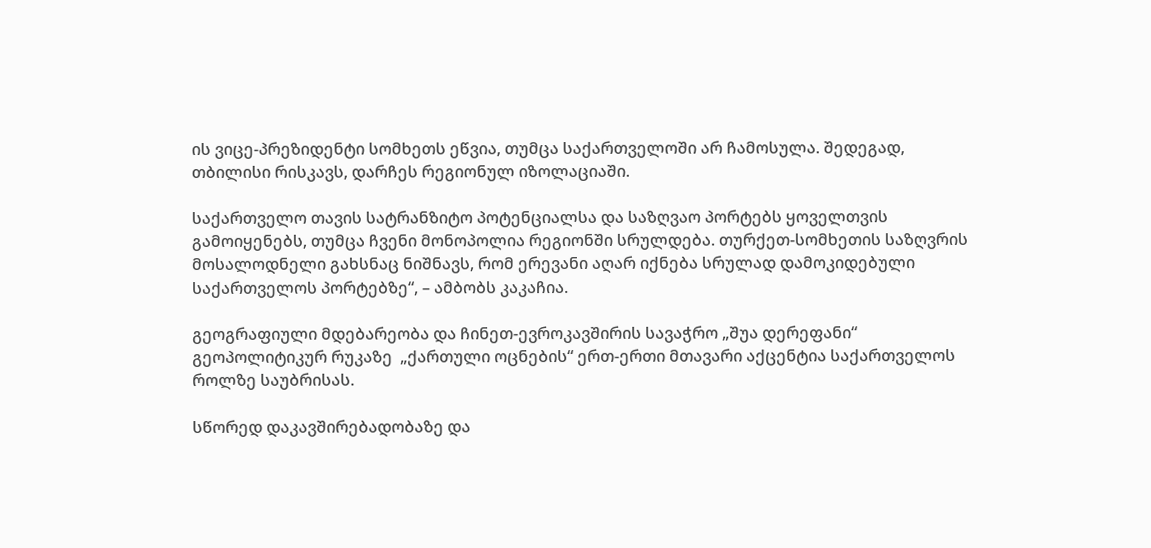ის ვიცე-პრეზიდენტი სომხეთს ეწვია, თუმცა საქართველოში არ ჩამოსულა. შედეგად, თბილისი რისკავს, დარჩეს რეგიონულ იზოლაციაში.

საქართველო თავის სატრანზიტო პოტენციალსა და საზღვაო პორტებს ყოველთვის გამოიყენებს, თუმცა ჩვენი მონოპოლია რეგიონში სრულდება. თურქეთ-სომხეთის საზღვრის მოსალოდნელი გახსნაც ნიშნავს, რომ ერევანი აღარ იქნება სრულად დამოკიდებული საქართველოს პორტებზე“, – ამბობს კაკაჩია.

გეოგრაფიული მდებარეობა და ჩინეთ-ევროკავშირის სავაჭრო „შუა დერეფანი“ გეოპოლიტიკურ რუკაზე  „ქართული ოცნების“ ერთ-ერთი მთავარი აქცენტია საქართველოს როლზე საუბრისას.

სწორედ დაკავშირებადობაზე და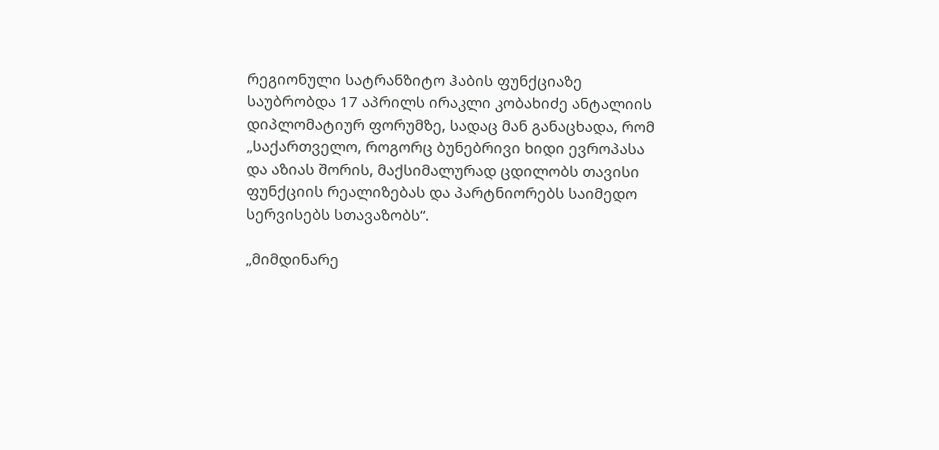რეგიონული სატრანზიტო ჰაბის ფუნქციაზე საუბრობდა 17 აპრილს ირაკლი კობახიძე ანტალიის დიპლომატიურ ფორუმზე, სადაც მან განაცხადა, რომ „საქართველო, როგორც ბუნებრივი ხიდი ევროპასა და აზიას შორის, მაქსიმალურად ცდილობს თავისი ფუნქციის რეალიზებას და პარტნიორებს საიმედო სერვისებს სთავაზობს“.

„მიმდინარე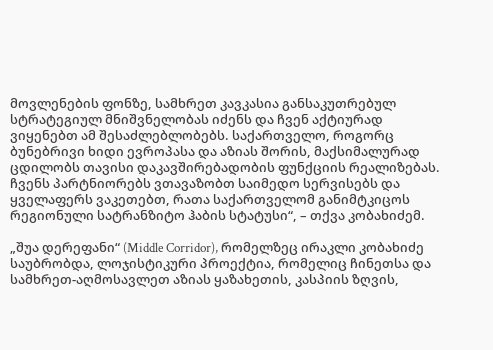მოვლენების ფონზე, სამხრეთ კავკასია განსაკუთრებულ სტრატეგიულ მნიშვნელობას იძენს და ჩვენ აქტიურად ვიყენებთ ამ შესაძლებლობებს. საქართველო, როგორც ბუნებრივი ხიდი ევროპასა და აზიას შორის, მაქსიმალურად ცდილობს თავისი დაკავშირებადობის ფუნქციის რეალიზებას. ჩვენს პარტნიორებს ვთავაზობთ საიმედო სერვისებს და ყველაფერს ვაკეთებთ, რათა საქართველომ განიმტკიცოს რეგიონული სატრანზიტო ჰაბის სტატუსი“, – თქვა კობახიძემ.

„შუა დერეფანი“ (Middle Corridor), რომელზეც ირაკლი კობახიძე საუბრობდა, ლოჯისტიკური პროექტია, რომელიც ჩინეთსა და სამხრეთ-აღმოსავლეთ აზიას ყაზახეთის, კასპიის ზღვის,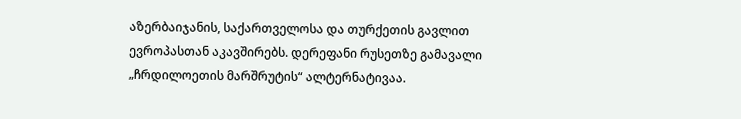აზერბაიჯანის, საქართველოსა და თურქეთის გავლით ევროპასთან აკავშირებს. დერეფანი რუსეთზე გამავალი „ჩრდილოეთის მარშრუტის“ ალტერნატივაა.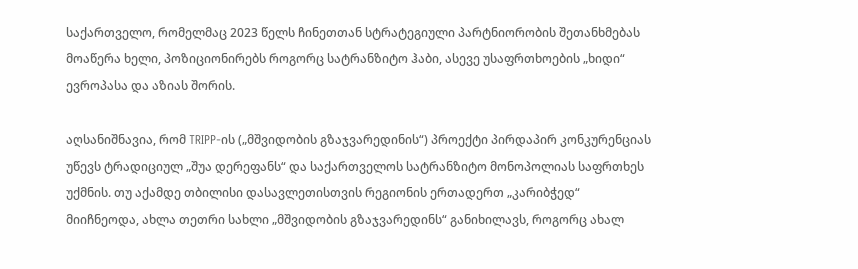საქართველო, რომელმაც 2023 წელს ჩინეთთან სტრატეგიული პარტნიორობის შეთანხმებას მოაწერა ხელი, პოზიციონირებს როგორც სატრანზიტო ჰაბი, ასევე უსაფრთხოების „ხიდი“ ევროპასა და აზიას შორის.

აღსანიშნავია, რომ TRIPP-ის („მშვიდობის გზაჯვარედინის“) პროექტი პირდაპირ კონკურენციას უწევს ტრადიციულ „შუა დერეფანს“ და საქართველოს სატრანზიტო მონოპოლიას საფრთხეს უქმნის. თუ აქამდე თბილისი დასავლეთისთვის რეგიონის ერთადერთ „კარიბჭედ“ მიიჩნეოდა, ახლა თეთრი სახლი „მშვიდობის გზაჯვარედინს“ განიხილავს, როგორც ახალ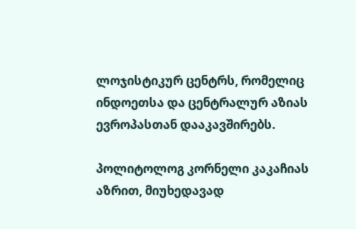ლოჯისტიკურ ცენტრს, რომელიც ინდოეთსა და ცენტრალურ აზიას ევროპასთან დააკავშირებს.

პოლიტოლოგ კორნელი კაკაჩიას აზრით, მიუხედავად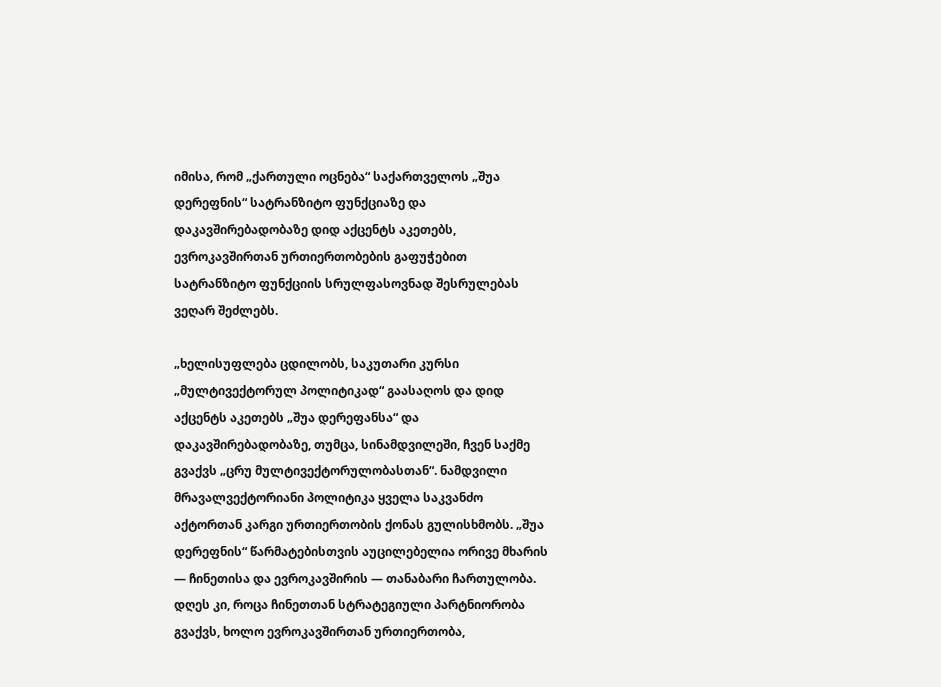იმისა, რომ „ქართული ოცნება“ საქართველოს „შუა დერეფნის“ სატრანზიტო ფუნქციაზე და დაკავშირებადობაზე დიდ აქცენტს აკეთებს, ევროკავშირთან ურთიერთობების გაფუჭებით სატრანზიტო ფუნქციის სრულფასოვნად შესრულებას ვეღარ შეძლებს.

„ხელისუფლება ცდილობს, საკუთარი კურსი „მულტივექტორულ პოლიტიკად“ გაასაღოს და დიდ აქცენტს აკეთებს „შუა დერეფანსა“ და დაკავშირებადობაზე, თუმცა, სინამდვილეში, ჩვენ საქმე გვაქვს „ცრუ მულტივექტორულობასთან“. ნამდვილი მრავალვექტორიანი პოლიტიკა ყველა საკვანძო აქტორთან კარგი ურთიერთობის ქონას გულისხმობს. „შუა დერეფნის“ წარმატებისთვის აუცილებელია ორივე მხარის — ჩინეთისა და ევროკავშირის — თანაბარი ჩართულობა. დღეს კი, როცა ჩინეთთან სტრატეგიული პარტნიორობა გვაქვს, ხოლო ევროკავშირთან ურთიერთობა,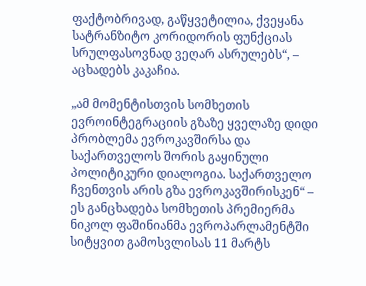ფაქტობრივად, გაწყვეტილია, ქვეყანა სატრანზიტო კორიდორის ფუნქციას სრულფასოვნად ვეღარ ასრულებს“, – აცხადებს კაკაჩია.

„ამ მომენტისთვის სომხეთის ევროინტეგრაციის გზაზე ყველაზე დიდი პრობლემა ევროკავშირსა და საქართველოს შორის გაყინული პოლიტიკური დიალოგია. საქართველო ჩვენთვის არის გზა ევროკავშირისკენ“ – ეს განცხადება სომხეთის პრემიერმა ნიკოლ ფაშინიანმა ევროპარლამენტში სიტყვით გამოსვლისას 11 მარტს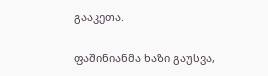გააკეთა.

ფაშინიანმა ხაზი გაუსვა,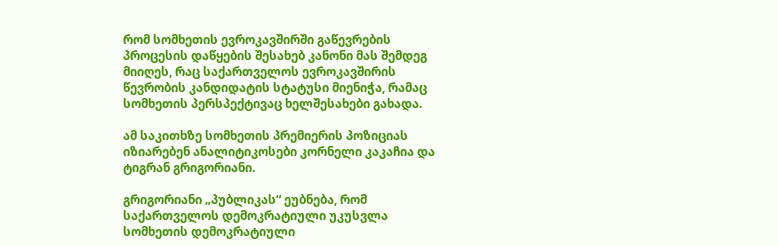რომ სომხეთის ევროკავშირში გაწევრების პროცესის დაწყების შესახებ კანონი მას შემდეგ მიიღეს, რაც საქართველოს ევროკავშირის წევრობის კანდიდატის სტატუსი მიენიჭა, რამაც სომხეთის პერსპექტივაც ხელშესახები გახადა.

ამ საკითხზე სომხეთის პრემიერის პოზიციას იზიარებენ ანალიტიკოსები კორნელი კაკაჩია და ტიგრან გრიგორიანი.

გრიგორიანი „პუბლიკას“ ეუბნება, რომ საქართველოს დემოკრატიული უკუსვლა სომხეთის დემოკრატიული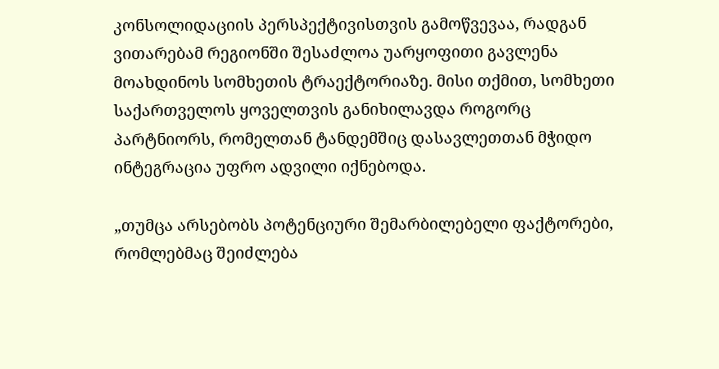კონსოლიდაციის პერსპექტივისთვის გამოწვევაა, რადგან ვითარებამ რეგიონში შესაძლოა უარყოფითი გავლენა მოახდინოს სომხეთის ტრაექტორიაზე. მისი თქმით, სომხეთი საქართველოს ყოველთვის განიხილავდა როგორც პარტნიორს, რომელთან ტანდემშიც დასავლეთთან მჭიდო ინტეგრაცია უფრო ადვილი იქნებოდა.

„თუმცა არსებობს პოტენციური შემარბილებელი ფაქტორები, რომლებმაც შეიძლება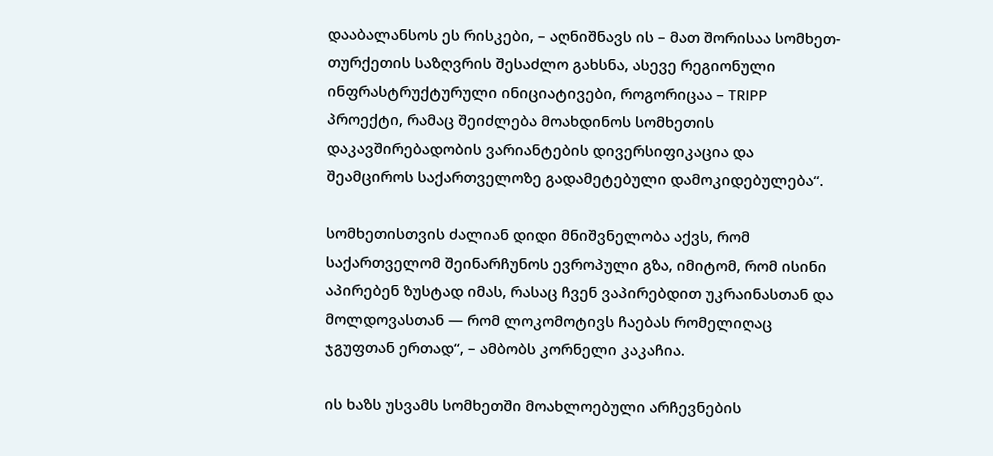დააბალანსოს ეს რისკები, – აღნიშნავს ის – მათ შორისაა სომხეთ-თურქეთის საზღვრის შესაძლო გახსნა, ასევე რეგიონული ინფრასტრუქტურული ინიციატივები, როგორიცაა – TRIPP პროექტი, რამაც შეიძლება მოახდინოს სომხეთის დაკავშირებადობის ვარიანტების დივერსიფიკაცია და შეამციროს საქართველოზე გადამეტებული დამოკიდებულება“.

სომხეთისთვის ძალიან დიდი მნიშვნელობა აქვს, რომ საქართველომ შეინარჩუნოს ევროპული გზა, იმიტომ, რომ ისინი აპირებენ ზუსტად იმას, რასაც ჩვენ ვაპირებდით უკრაინასთან და მოლდოვასთან — რომ ლოკომოტივს ჩაებას რომელიღაც ჯგუფთან ერთად“, – ამბობს კორნელი კაკაჩია.

ის ხაზს უსვამს სომხეთში მოახლოებული არჩევნების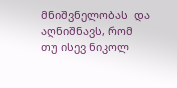მნიშვნელობას  და აღნიშნავს, რომ თუ ისევ ნიკოლ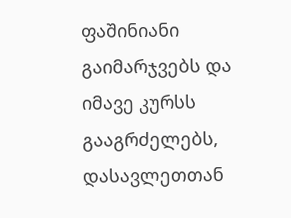ფაშინიანი გაიმარჯვებს და იმავე კურსს გააგრძელებს, დასავლეთთან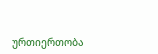ურთიერთობა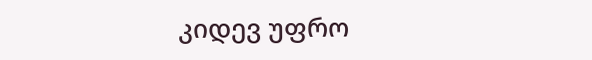კიდევ უფრო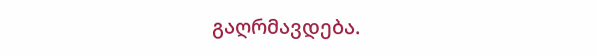გაღრმავდება.